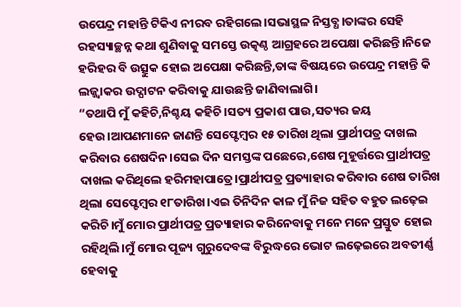ଉପେନ୍ଦ୍ର ମହାନ୍ତି ଟିକିଏ ନୀରବ ରହିଗଲେ।ସଭାସ୍ଥଳ ନିସ୍ତବ୍ଧ।ତାଙ୍କର ସେହି ରହସ୍ୟାଚ୍ଛନ୍ନ କଥା ଶୁଣିବାକୁ ସମସ୍ତେ ଉତ୍କଣ୍ଠ ଆଗ୍ରହରେ ଅପେକ୍ଷା କରିଛନ୍ତି।ନିଜେ ହରିହର ବି ଉତ୍ସୁକ ହୋଇ ଅପେକ୍ଷା କରିଛନ୍ତି,ତାଙ୍କ ବିଷୟରେ ଉପେନ୍ଦ୍ର ମହାନ୍ତି କି ଲଜ୍ଜ୍ବାକର ଉଦ୍ଘାଟନ କରିବାକୁ ଯାଉଛନ୍ତି ଜାଣିବାଲାଗି।
“ତଥାପି ମୁଁ କହିଚି,ନିଶ୍ଚୟ କହିଚି।ସତ୍ୟ ପ୍ରକାଶ ପାଉ,ସତ୍ୟର ଜୟ ହେଉ।ଆପଣମାନେ ଜାଣନ୍ତି ସେପ୍ଟେମ୍ବର ୧୫ ତାରିଖ ଥିଲା ପ୍ରାର୍ଥୀପତ୍ର ଦାଖଲ କରିବାର ଶେଷଦିନ।ସେଇ ଦିନ ସମସ୍ତଙ୍କ ପଛେରେ,ଶେଷ ମୁହୂର୍ତ୍ତରେ ପ୍ରାର୍ଥୀପତ୍ର ଦାଖଲ କରିଥିଲେ ହରିମହାପାତ୍ରେ।ପ୍ରାର୍ଥୀପତ୍ର ପ୍ରତ୍ୟାହାର କରିବାର ଶେଷ ତାରିଖ ଥିଲା ସେପ୍ଟେମ୍ବର ୧୮ତାରିଖ।ଏଇ ତିନିଦିନ କାଳ ମୁଁ ନିଜ ସହିତ ବହୁତ ଲଢ଼େଇ କରିଚି।ମୁଁ ମୋର ପ୍ରାର୍ଥୀପତ୍ର ପ୍ରତ୍ୟାହାର କରିନେବାକୁ ମନେ ମନେ ପ୍ରସ୍ତୁତ ହୋଇ ରହିଥିଲି।ମୁଁ ମୋର ପୂଜ୍ୟ ଗୁରୁଦେବଙ୍କ ବିରୁଦ୍ଧରେ ଭୋଟ ଲଢ଼େଇରେ ଅବତୀର୍ଣ୍ଣ ହେବାକୁ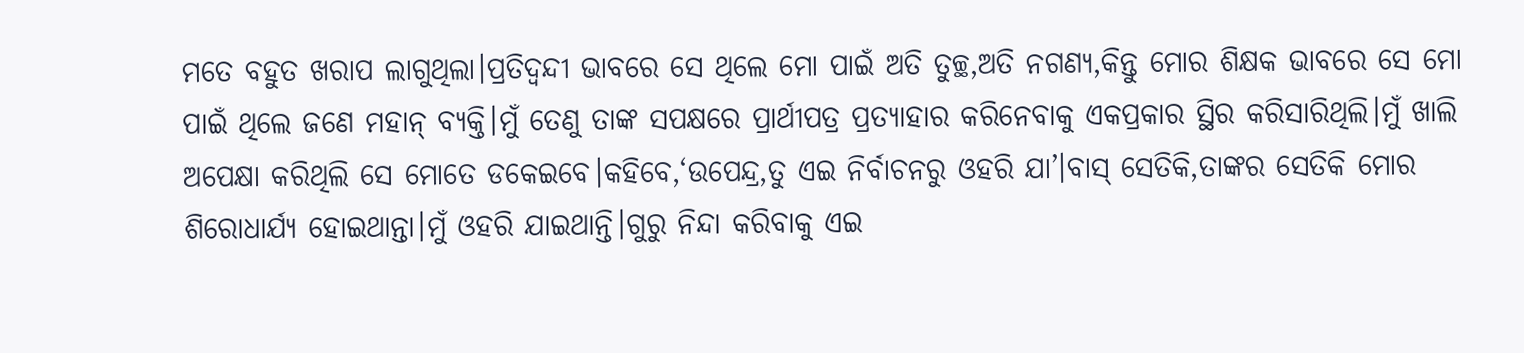ମତେ ବହୁତ ଖରାପ ଲାଗୁଥିଲା।ପ୍ରତିଦ୍ବନ୍ଦୀ ଭାବରେ ସେ ଥିଲେ ମୋ ପାଇଁ ଅତି ତୁଚ୍ଛ,ଅତି ନଗଣ୍ୟ,କିନ୍ତୁ ମୋର ଶିକ୍ଷକ ଭାବରେ ସେ ମୋ ପାଇଁ ଥିଲେ ଜଣେ ମହାନ୍ ବ୍ୟକ୍ତି।ମୁଁ ତେଣୁ ତାଙ୍କ ସପକ୍ଷରେ ପ୍ରାର୍ଥୀପତ୍ର ପ୍ରତ୍ୟାହାର କରିନେବାକୁ ଏକପ୍ରକାର ସ୍ଥିର କରିସାରିଥିଲି।ମୁଁ ଖାଲି ଅପେକ୍ଷା କରିଥିଲି ସେ ମୋତେ ଡକେଇବେ।କହିବେ,‘ଉପେନ୍ଦ୍ର,ତୁ ଏଇ ନିର୍ବାଚନରୁ ଓହରି ଯା’।ବାସ୍ ସେତିକି,ତାଙ୍କର ସେତିକି ମୋର ଶିରୋଧାର୍ଯ୍ୟ ହୋଇଥାନ୍ତା।ମୁଁ ଓହରି ଯାଇଥାନ୍ତି।ଗୁରୁ ନିନ୍ଦା କରିବାକୁ ଏଇ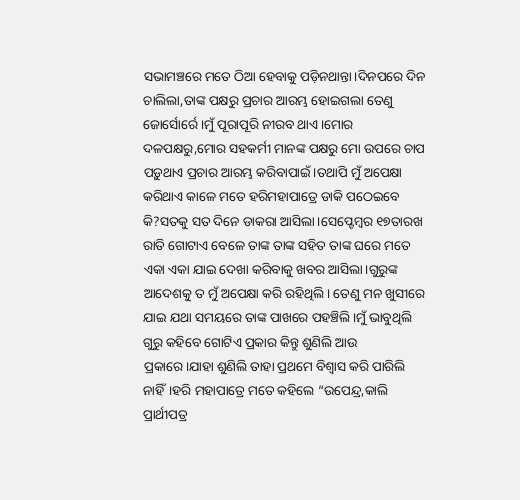ସଭାମଞ୍ଚରେ ମତେ ଠିଆ ହେବାକୁ ପଡ଼ିନଥାନ୍ତା।ଦିନପରେ ଦିନ ଚାଲିଲା,ତାଙ୍କ ପକ୍ଷରୁ ପ୍ରଚାର ଆରମ୍ଭ ହୋଇଗଲା ତେଣୁ ଜୋର୍ସୋର୍ରେ।ମୁଁ ପୂରାପୂରି ନୀରବ ଥାଏ।ମୋର ଦଳପକ୍ଷରୁ,ମୋର ସହକର୍ମୀ ମାନଙ୍କ ପକ୍ଷରୁ ମୋ ଉପରେ ଚାପ ପଡ଼ୁଥାଏ ପ୍ରଚାର ଆରମ୍ଭ କରିବାପାଇଁ।ତଥାପି ମୁଁ ଅପେକ୍ଷା କରିଥାଏ କାଳେ ମତେ ହରିମହାପାତ୍ରେ ଡାକି ପଠେଇବେ କି?ସତକୁ ସତ ଦିନେ ଡାକରା ଆସିଲା।ସେପ୍ଟେମ୍ବର ୧୭ତାରଖ ରାତି ଗୋଟାଏ ବେଳେ ତାଙ୍କ ତାଙ୍କ ସହିତ ତାଙ୍କ ଘରେ ମତେ ଏକା ଏକା ଯାଇ ଦେଖା କରିବାକୁ ଖବର ଆସିଲା।ଗୁରୁଙ୍କ ଆଦେଶକୁ ତ ମୁଁ ଅପେକ୍ଷା କରି ରହିଥିଲି। ତେଣୁ ମନ ଖୁସୀରେ ଯାଇ ଯଥା ସମୟରେ ତାଙ୍କ ପାଖରେ ପହଞ୍ଚିଲି।ମୁଁ ଭାବୁଥିଲି ଗୁରୁ କହିବେ ଗୋଟିଏ ପ୍ରକାର କିନ୍ତୁ ଶୁଣିଲି ଆଉ ପ୍ରକାରେ।ଯାହା ଶୁଣିଲି ତାହା ପ୍ରଥମେ ବିଶ୍ବାସ କରି ପାରିଲି ନାହିଁ।ହରି ମହାପାତ୍ରେ ମତେ କହିଲେ “ଉପେନ୍ଦ୍ର,କାଲି ପ୍ରାର୍ଥୀପତ୍ର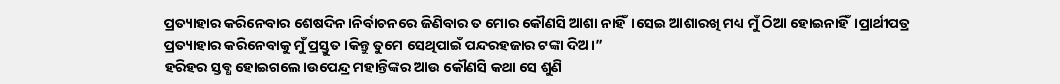ପ୍ରତ୍ୟାହାର କରିନେବାର ଶେଷଦିନ।ନିର୍ବାଚନରେ ଜିଣିବାର ତ ମୋର କୌଣସି ଆଶା ନାହିଁ।ସେଇ ଆଶାରଖି ମଧ୍ୟ ମୁଁ ଠିଆ ହୋଇନାହିଁ।ପ୍ରାର୍ଥୀପତ୍ର ପ୍ରତ୍ୟାହାର କରିନେବାକୁ ମୁଁ ପ୍ରସ୍ତୁତ।କିନ୍ତୁ ତୁମେ ସେଥିପାଇଁ ପନ୍ଦରହଜାର ଟଙ୍କା ଦିଅ।”
ହରିହର ସ୍ତବ୍ଧ ହୋଇଗଲେ।ଉପେନ୍ଦ୍ର ମହାନ୍ତିଙ୍କର ଆଉ କୌଣସି କଥା ସେ ଶୁଣି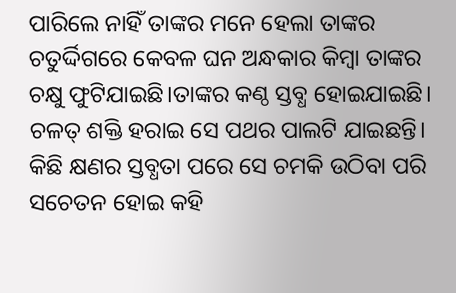ପାରିଲେ ନାହିଁ ତାଙ୍କର ମନେ ହେଲା ତାଙ୍କର ଚତୁର୍ଦ୍ଦିଗରେ କେବଳ ଘନ ଅନ୍ଧକାର କିମ୍ବା ତାଙ୍କର ଚକ୍ଷୁ ଫୁଟିଯାଇଛି।ତାଙ୍କର କଣ୍ଠ ସ୍ତବ୍ଧ ହୋଇଯାଇଛି। ଚଳତ୍ ଶକ୍ତି ହରାଇ ସେ ପଥର ପାଲଟି ଯାଇଛନ୍ତି।
କିଛି କ୍ଷଣର ସ୍ତବ୍ଧତା ପରେ ସେ ଚମକି ଉଠିବା ପରି ସଚେତନ ହୋଇ କହି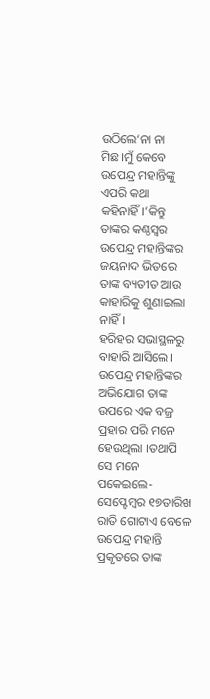ଉଠିଲେ‘ନା ନା ମିଛ।ମୁଁ କେବେ ଉପେନ୍ଦ୍ର ମହାନ୍ତିଙ୍କୁ ଏପରି କଥା କହିନାହିଁ।’କିନ୍ତୁ ତାଙ୍କର କଣ୍ଠସ୍ବର ଉପେନ୍ଦ୍ର ମହାନ୍ତିଙ୍କର ଜୟନାଦ ଭିତରେ ତାଙ୍କ ବ୍ୟତୀତ ଆଉ କାହାରିକୁ ଶୁଣାଇଲା ନାହିଁ।
ହରିହର ସଭାସ୍ଥଳରୁ ବାହାରି ଆସିଲେ।
ଉପେନ୍ଦ୍ର ମହାନ୍ତିଙ୍କର ଅଭିଯୋଗ ତାଙ୍କ ଉପରେ ଏକ ବଜ୍ର ପ୍ରହାର ପରି ମନେ ହେଉଥିଲା ।ତଥାପି ସେ ମନେ ପକେଇଲେ-ସେପ୍ଟେମ୍ବର ୧୭ତାରିଖ ରାତି ଗୋଟାଏ ବେଳେ ଉପେନ୍ଦ୍ର ମହାନ୍ତି ପ୍ରକୃତରେ ତାଙ୍କ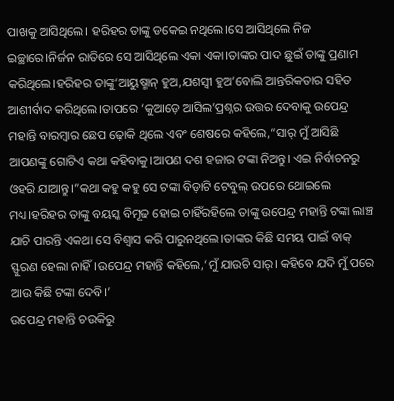ପାଖକୁ ଆସିଥିଲେ। ହରିହର ତାଙ୍କୁ ଡକେଇ ନଥିଲେ।ସେ ଆସିଥିଲେ ନିଜ ଇଚ୍ଛାରେ।ନିର୍ଜନ ରାତିରେ ସେ ଆସିଥିଲେ ଏକା ଏକା।ତାଙ୍କର ପାଦ ଛୁଇଁ ତାଙ୍କୁ ପ୍ରଣାମ କରିଥିଲେ।ହରିହର ତାଙ୍କୁ‘ଆୟୁଷ୍ମାନ୍ ହୁଅ,ଯଶସ୍ବୀ ହୁଅ’ବୋଲି ଆନ୍ତରିକତାର ସହିତ ଆଶୀର୍ବାଦ କରିଥିଲେ।ତାପରେ ‘କୁଆଡ଼େ ଆସିଲ’ପ୍ରଶ୍ନର ଉତ୍ତର ଦେବାକୁ ଉପେନ୍ଦ୍ର ମହାନ୍ତି ବାରମ୍ବାର ଛେପ ଢ଼ୋକି ଥିଲେ ଏବଂ ଶେଷରେ କହିଲେ,“ସାର୍ ମୁଁ ଆସିଛି ଆପଣଙ୍କୁ ଗୋଟିଏ କଥା କହିବାକୁ।ଆପଣ ଦଶ ହଜାର ଟଙ୍କା ନିଅନ୍ତୁ। ଏଇ ନିର୍ବାଚନରୁ ଓହରି ଯାଆନ୍ତୁ।”କଥା କହୁ କହୁ ସେ ଟଙ୍କା ବିଡ଼ାଟି ଟେବୁଲ୍ ଉପରେ ଥୋଇଲେ ମଧ୍ୟ।ହରିହର ତାଙ୍କୁ ବୟସ୍କ ବିମୂଢ ହୋଇ ଚାହିଁରହିଲେ ତାଙ୍କୁ ଉପେନ୍ଦ୍ର ମହାନ୍ତି ଟଙ୍କା ଲାଞ୍ଚ ଯାଚି ପାରନ୍ତି ଏକଥା ସେ ବିଶ୍ବାସ କରି ପାରୁନଥିଲେ।ତାଙ୍କର କିଛି ସମୟ ପାଇଁ ବାକ୍ ସ୍ଫୁରଣ ହେଲା ନାହିଁ।ଉପେନ୍ଦ୍ର ମହାନ୍ତି କହିଲେ,‘ମୁଁ ଯାଉଚି ସାର୍। କହିବେ ଯଦି ମୁଁ ପରେ ଆଉ କିଛି ଟଙ୍କା ଦେବି।’
ଉପେନ୍ଦ୍ର ମହାନ୍ତି ଚଉକିରୁ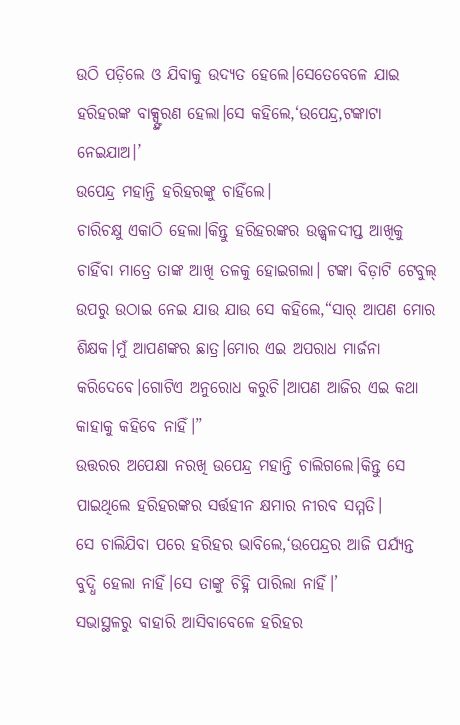ଉଠି ପଡ଼ିଲେ ଓ ଯିବାକୁ ଉଦ୍ୟତ ହେଲେ।ସେତେବେଳେ ଯାଇ ହରିହରଙ୍କ ବାକ୍ସ୍ଫୁରଣ ହେଲା।ସେ କହିଲେ,‘ଉପେନ୍ଦ୍ର,ଟଙ୍କାଟା ନେଇଯାଅ।’
ଉପେନ୍ଦ୍ର ମହାନ୍ତି ହରିହରଙ୍କୁ ଚାହିଁଲେ।
ଚାରିଚକ୍ଷୁ ଏକାଠି ହେଲା।କିନ୍ତୁ ହରିହରଙ୍କର ଉଜ୍ଜ୍ବଳଦୀପ୍ତ ଆଖିକୁ ଚାହିଁବା ମାତ୍ରେ ତାଙ୍କ ଆଖି ତଳକୁ ହୋଇଗଲା। ଟଙ୍କା ବିଡ଼ାଟି ଟେବୁଲ୍ ଉପରୁ ଉଠାଇ ନେଇ ଯାଉ ଯାଉ ସେ କହିଲେ,“ସାର୍ ଆପଣ ମୋର ଶିକ୍ଷକ।ମୁଁ ଆପଣଙ୍କର ଛାତ୍ର।ମୋର ଏଇ ଅପରାଧ ମାର୍ଜନା କରିଦେବେ।ଗୋଟିଏ ଅନୁରୋଧ କରୁଚି।ଆପଣ ଆଜିର ଏଇ କଥା କାହାକୁ କହିବେ ନାହିଁ।”
ଉତ୍ତରର ଅପେକ୍ଷା ନରଖି ଉପେନ୍ଦ୍ର ମହାନ୍ତି ଚାଲିଗଲେ।କିନ୍ତୁ ସେ ପାଇଥିଲେ ହରିହରଙ୍କର ସର୍ତ୍ତହୀନ କ୍ଷମାର ନୀରବ ସମ୍ମତି।
ସେ ଚାଲିଯିବା ପରେ ହରିହର ଭାବିଲେ,‘ଉପେନ୍ଦ୍ରର ଆଜି ପର୍ଯ୍ୟନ୍ତ ବୁଦ୍ଧି ହେଲା ନାହିଁ।ସେ ତାଙ୍କୁ ଚିହ୍ନି ପାରିଲା ନାହିଁ।’
ସଭାସ୍ଥଳରୁ ବାହାରି ଆସିବାବେଳେ ହରିହର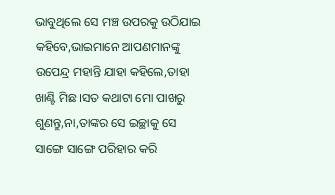ଭାବୁଥିଲେ ସେ ମଞ୍ଚ ଉପରକୁ ଉଠିଯାଇ କହିବେ,ଭାଇମାନେ ଆପଣମାନଙ୍କୁ ଉପେନ୍ଦ୍ର ମହାନ୍ତି ଯାହା କହିଲେ,ତାହା ଖାଣ୍ଟି ମିଛ।ସତ କଥାଟା ମୋ ପାଖରୁ ଶୁଣନ୍ତୁ,ନା,ତାଙ୍କର ସେ ଇଚ୍ଛାକୁ ସେ ସାଙ୍ଗେ ସାଙ୍ଗେ ପରିହାର କରି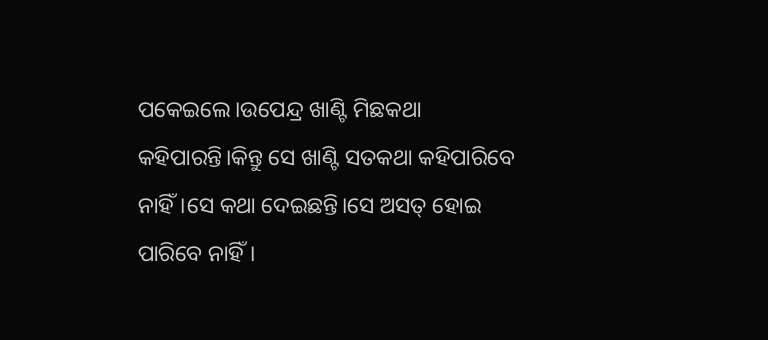ପକେଇଲେ।ଉପେନ୍ଦ୍ର ଖାଣ୍ଟି ମିଛକଥା କହିପାରନ୍ତି।କିନ୍ତୁ ସେ ଖାଣ୍ଟି ସତକଥା କହିପାରିବେ ନାହିଁ।ସେ କଥା ଦେଇଛନ୍ତି।ସେ ଅସତ୍ ହୋଇ ପାରିବେ ନାହିଁ।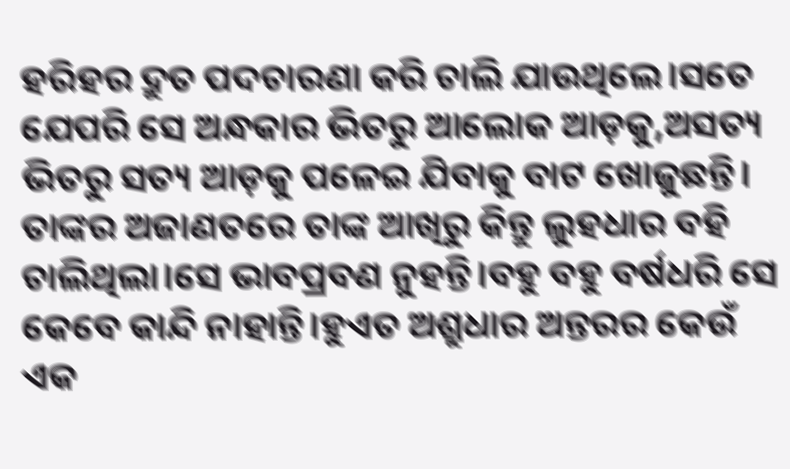ହରିହର ଦ୍ରୁତ ପଦଚାରଣା କରି ଚାଲି ଯାଉଥିଲେ।ସତେ ଯେପରି ସେ ଅନ୍ଧକାର ଭିତରୁ ଆଲୋକ ଆଡ଼କୁ,ଅସତ୍ୟ ଭିତରୁ ସତ୍ୟ ଆଡ଼କୁ ପଳେଇ ଯିବାକୁ ବାଟ ଖୋଜୁଛନ୍ତି।
ତାଙ୍କର ଅଜାଣତରେ ତାଙ୍କ ଆଖିରୁ କିନ୍ତୁ ଲୁହଧାର ବହି ଚାଲିଥିଲା।ସେ ଭାବପ୍ରବଣ ନୁହନ୍ତି।ବହୁ ବହୁ ବର୍ଷଧରି ସେ କେବେ କାନ୍ଦି ନାହାନ୍ତି।ହୁଏତ ଅଶ୍ରୁଧାର ଅନ୍ତରର କେଉଁ ଏକ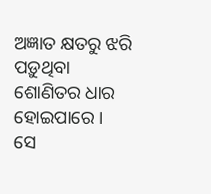ଅଜ୍ଞାତ କ୍ଷତରୁ ଝରି ପଡ଼ୁଥିବା ଶୋଣିତର ଧାର ହୋଇପାରେ ।
ସେ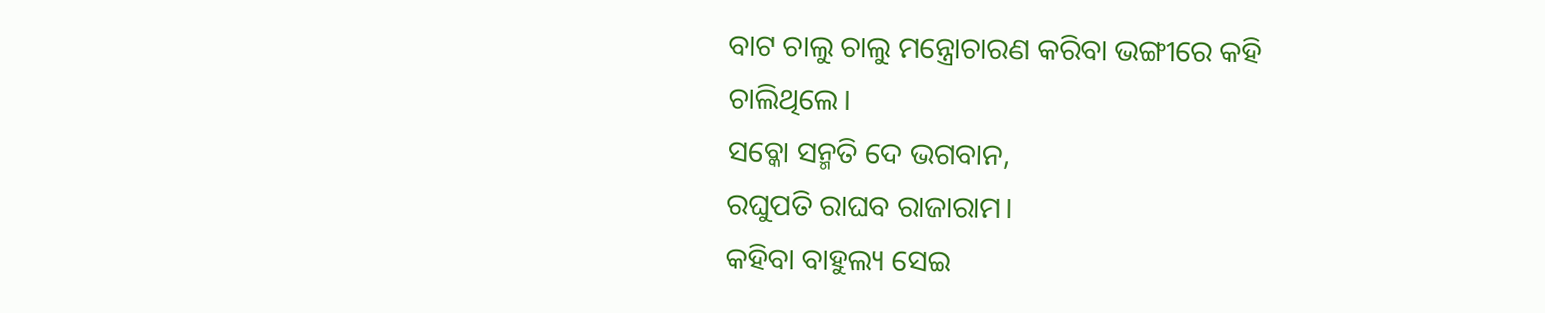ବାଟ ଚାଲୁ ଚାଲୁ ମନ୍ତ୍ରୋଚାରଣ କରିବା ଭଙ୍ଗୀରେ କହି ଚାଲିଥିଲେ।
ସବ୍କୋ ସନ୍ମତି ଦେ ଭଗବାନ,
ରଘୁପତି ରାଘବ ରାଜାରାମ।
କହିବା ବାହୁଲ୍ୟ ସେଇ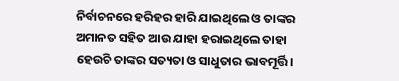ନିର୍ବାଚନରେ ହରିହର ହାରି ଯାଇଥିଲେ ଓ ତାଙ୍କର ଅମାନତ ସହିତ ଆଉ ଯାହା ହରାଇଥିଲେ ତାହା ହେଉଚି ତାଙ୍କର ସତ୍ୟତା ଓ ସାଧୁତାର ଭାବମୂର୍ତ୍ତି।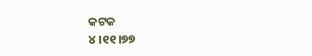କଟକ
୪।୧୧।୭୭